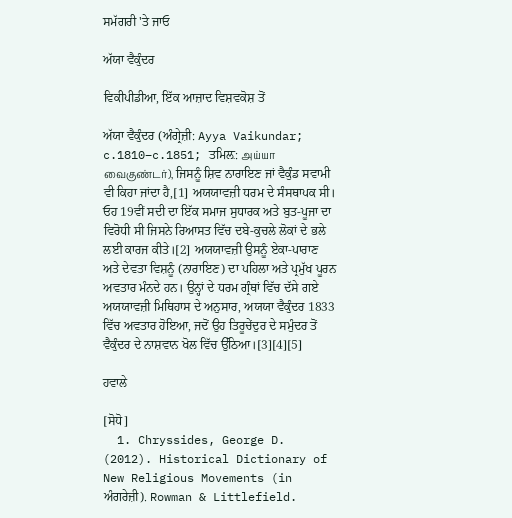ਸਮੱਗਰੀ 'ਤੇ ਜਾਓ

ਅੱਯਾ ਵੈਕੁੰਦਰ

ਵਿਕੀਪੀਡੀਆ, ਇੱਕ ਆਜ਼ਾਦ ਵਿਸ਼ਵਕੋਸ਼ ਤੋਂ

ਅੱਯਾ ਵੈਕੁੰਦਰ (ਅੰਗ੍ਰੇਜ਼ੀ: Ayya Vaikundar; c.1810–c.1851; ਤਮਿਲ਼: அய்யா வைகுண்டர்), ਜਿਸਨੂੰ ਸ਼ਿਵ ਨਾਰਾਇਣ ਜਾਂ ਵੈਕੁੰਡ ਸਵਾਮੀ ਵੀ ਕਿਹਾ ਜਾਂਦਾ ਹੈ,[1] ਅਯਯਾਵਜ਼ੀ ਧਰਮ ਦੇ ਸੰਸਥਾਪਕ ਸੀ। ਓਹ 19ਵੀਂ ਸਦੀ ਦਾ ਇੱਕ ਸਮਾਜ ਸੁਧਾਰਕ ਅਤੇ ਬੁਤ-ਪੂਜਾ ਦਾ ਵਿਰੋਧੀ ਸੀ ਜਿਸਨੇ ਰਿਆਸਤ ਵਿੱਚ ਦਬੇ-ਕੁਚਲੇ ਲੋਕਾਂ ਦੇ ਭਲੇ ਲਈ ਕਾਰਜ ਕੀਤੇ।[2] ਅਯਯਾਵਜ਼ੀ ਉਸਨੂੰ ਏਕਾ-ਪਾਰਾਣ ਅਤੇ ਦੇਵਤਾ ਵਿਸ਼ਨੂੰ (ਨਾਰਾਇਣ) ਦਾ ਪਹਿਲਾ ਅਤੇ ਪ੍ਰਮੁੱਖ ਪੂਰਨ ਅਵਤਾਰ ਮੰਨਦੇ ਹਨ। ਉਨ੍ਹਾਂ ਦੇ ਧਰਮ ਗ੍ਰੰਥਾਂ ਵਿੱਚ ਦੱਸੇ ਗਏ ਅਯਯਾਵਜ਼ੀ ਮਿਥਿਹਾਸ ਦੇ ਅਨੁਸਾਰ, ਅਯਯਾ ਵੈਕੁੰਦਰ 1833 ਵਿੱਚ ਅਵਤਾਰ ਹੋਇਆ, ਜਦੋਂ ਉਹ ਤਿਰੂਚੇਂਦੁਰ ਦੇ ਸਮੁੰਦਰ ਤੋਂ ਵੈਕੁੰਦਰ ਦੇ ਨਾਸ਼ਵਾਨ ਖੋਲ ਵਿੱਚ ਉੱਠਿਆ।[3][4][5]

ਹਵਾਲੇ

[ਸੋਧੋ]
  1. Chryssides, George D. (2012). Historical Dictionary of New Religious Movements (in ਅੰਗਰੇਜ਼ੀ). Rowman & Littlefield.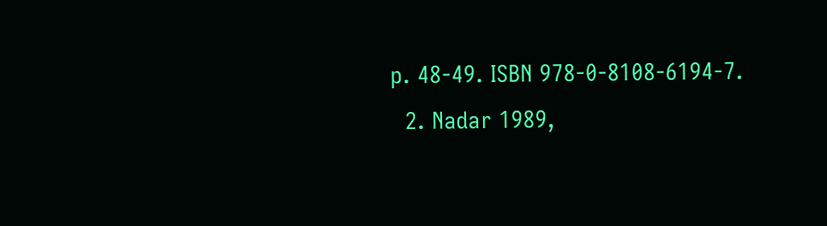p. 48-49. ISBN 978-0-8108-6194-7.
  2. Nadar 1989,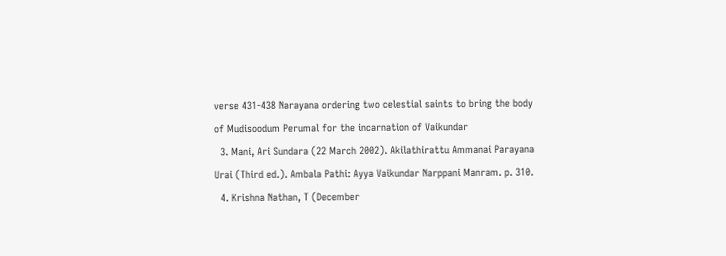verse 431-438 Narayana ordering two celestial saints to bring the body of Mudisoodum Perumal for the incarnation of Vaikundar
  3. Mani, Ari Sundara (22 March 2002). Akilathirattu Ammanai Parayana Urai (Third ed.). Ambala Pathi: Ayya Vaikundar Narppani Manram. p. 310.
  4. Krishna Nathan, T (December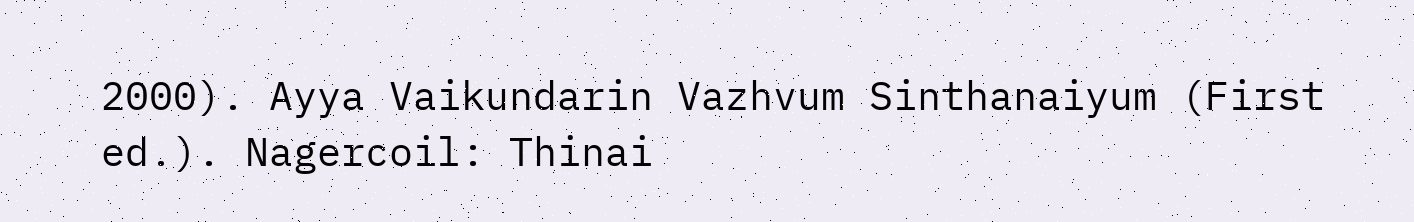2000). Ayya Vaikundarin Vazhvum Sinthanaiyum (First ed.). Nagercoil: Thinai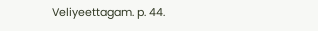Veliyeettagam. p. 44.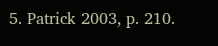5. Patrick 2003, p. 210.